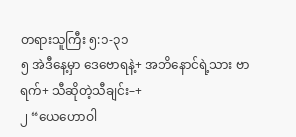တရားသူကြီး ၅:၁-၃၁
၅ အဲဒီနေ့မှာ ဒေဗောရနဲ့+ အဘိနောင်ရဲ့သား ဗာရက်+ သီဆိုတဲ့သီချင်း–+
၂ “ယေဟောဝါ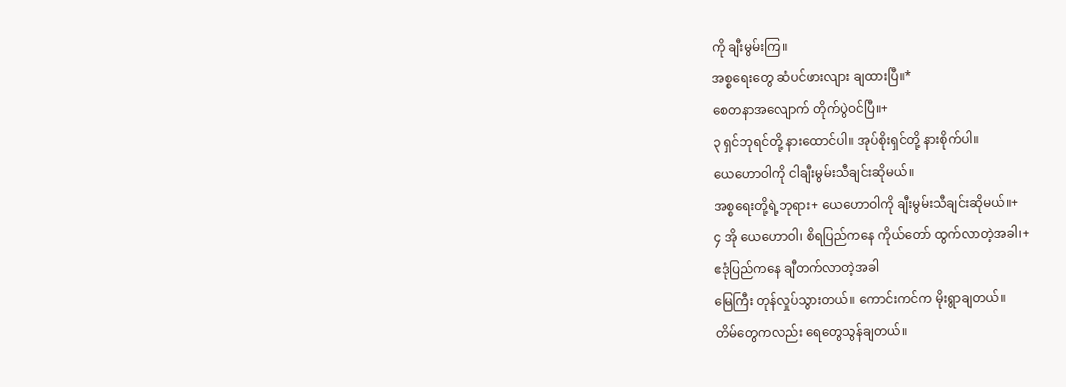ကို ချီးမွမ်းကြ။
အစ္စရေးတွေ ဆံပင်ဖားလျား ချထားပြီ။*
စေတနာအလျောက် တိုက်ပွဲဝင်ပြီ။+
၃ ရှင်ဘုရင်တို့ နားထောင်ပါ။ အုပ်စိုးရှင်တို့ နားစိုက်ပါ။
ယေဟောဝါကို ငါချီးမွမ်းသီချင်းဆိုမယ်။
အစ္စရေးတို့ရဲ့ဘုရား+ ယေဟောဝါကို ချီးမွမ်းသီချင်းဆိုမယ်။+
၄ အို ယေဟောဝါ၊ စိရပြည်ကနေ ကိုယ်တော် ထွက်လာတဲ့အခါ၊+
ဧဒုံပြည်ကနေ ချီတက်လာတဲ့အခါ
မြေကြီး တုန်လှုပ်သွားတယ်။ ကောင်းကင်က မိုးရွာချတယ်။
တိမ်တွေကလည်း ရေတွေသွန်ချတယ်။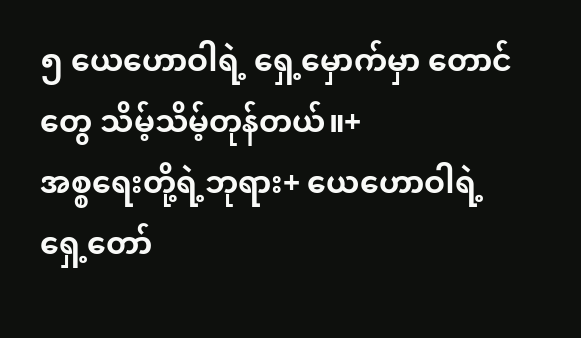၅ ယေဟောဝါရဲ့ ရှေ့မှောက်မှာ တောင်တွေ သိမ့်သိမ့်တုန်တယ်။+
အစ္စရေးတို့ရဲ့ဘုရား+ ယေဟောဝါရဲ့ ရှေ့တော်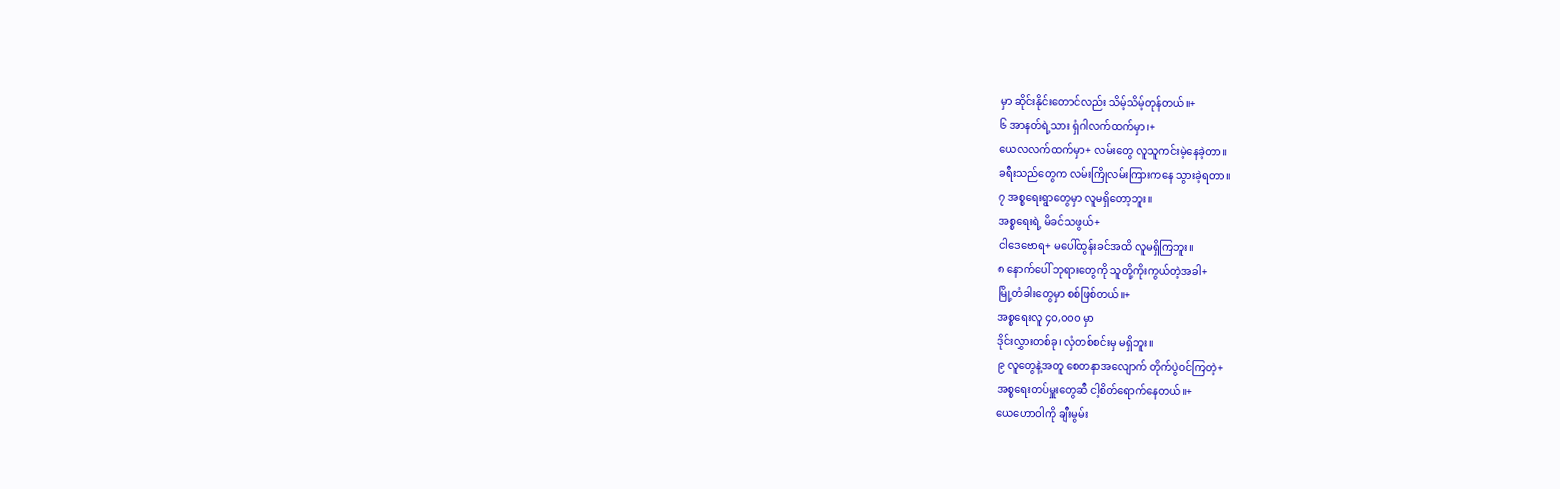မှာ ဆိုင်းနိုင်းတောင်လည်း သိမ့်သိမ့်တုန်တယ်။+
၆ အာနတ်ရဲ့သား ရှံဂါလက်ထက်မှာ၊+
ယေလလက်ထက်မှာ+ လမ်းတွေ လူသူကင်းမဲ့နေခဲ့တာ။
ခရီးသည်တွေက လမ်းကြိုလမ်းကြားကနေ သွားခဲ့ရတာ။
၇ အစ္စရေးရွာတွေမှာ လူမရှိတော့ဘူး။
အစ္စရေးရဲ့ မိခင်သဖွယ်+
ငါဒေဗောရ+ မပေါ်ထွန်းခင်အထိ လူမရှိကြဘူး။
၈ နောက်ပေါ် ဘုရားတွေကို သူတို့ကိုးကွယ်တဲ့အခါ+
မြို့တံခါးတွေမှာ စစ်ဖြစ်တယ်။+
အစ္စရေးလူ ၄၀,၀၀၀ မှာ
ဒိုင်းလွှားတစ်ခု၊ လှံတစ်စင်းမှ မရှိဘူး။
၉ လူတွေနဲ့အတူ စေတနာအလျောက် တိုက်ပွဲဝင်ကြတဲ့+
အစ္စရေးတပ်မှူးတွေဆီ ငါ့စိတ်ရောက်နေတယ်။+
ယေဟောဝါကို ချီးမွမ်း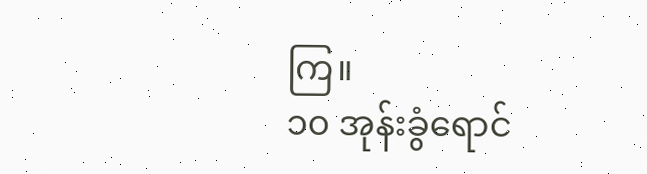ကြ။
၁၀ အုန်းခွံရောင်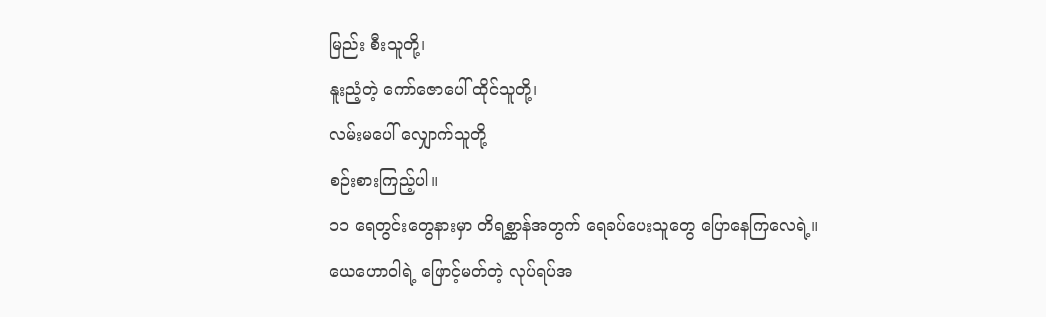မြည်း စီးသူတို့၊
နူးညံ့တဲ့ ကော်ဇောပေါ် ထိုင်သူတို့၊
လမ်းမပေါ် လျှောက်သူတို့
စဉ်းစားကြည့်ပါ။
၁၁ ရေတွင်းတွေနားမှာ တိရစ္ဆာန်အတွက် ရေခပ်ပေးသူတွေ ပြောနေကြလေရဲ့။
ယေဟောဝါရဲ့ ဖြောင့်မတ်တဲ့ လုပ်ရပ်အ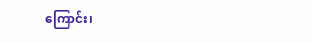ကြောင်း၊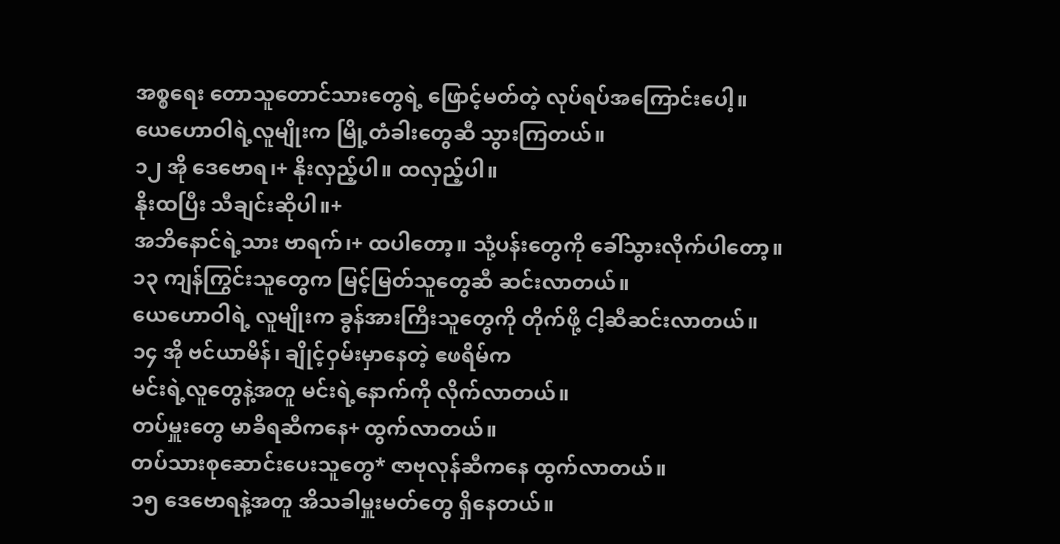အစ္စရေး တောသူတောင်သားတွေရဲ့ ဖြောင့်မတ်တဲ့ လုပ်ရပ်အကြောင်းပေါ့။
ယေဟောဝါရဲ့လူမျိုးက မြို့တံခါးတွေဆီ သွားကြတယ်။
၁၂ အို ဒေဗောရ၊+ နိုးလှည့်ပါ။ ထလှည့်ပါ။
နိုးထပြီး သီချင်းဆိုပါ။+
အဘိနောင်ရဲ့သား ဗာရက်၊+ ထပါတော့။ သုံ့ပန်းတွေကို ခေါ်သွားလိုက်ပါတော့။
၁၃ ကျန်ကြွင်းသူတွေက မြင့်မြတ်သူတွေဆီ ဆင်းလာတယ်။
ယေဟောဝါရဲ့ လူမျိုးက ခွန်အားကြီးသူတွေကို တိုက်ဖို့ ငါ့ဆီဆင်းလာတယ်။
၁၄ အို ဗင်ယာမိန်၊ ချိုင့်ဝှမ်းမှာနေတဲ့ ဧဖရိမ်က
မင်းရဲ့လူတွေနဲ့အတူ မင်းရဲ့နောက်ကို လိုက်လာတယ်။
တပ်မှူးတွေ မာခိရဆီကနေ+ ထွက်လာတယ်။
တပ်သားစုဆောင်းပေးသူတွေ* ဇာဗုလုန်ဆီကနေ ထွက်လာတယ်။
၁၅ ဒေဗောရနဲ့အတူ အိသခါမှူးမတ်တွေ ရှိနေတယ်။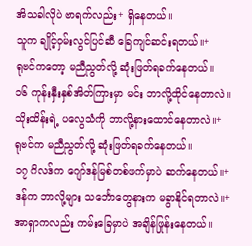အိသခါလိုပဲ ဗာရက်လည်း+ ရှိနေတယ်။
သူက ချိုင့်ဝှမ်းလွင်ပြင်ဆီ ခြေကျင်ဆင်းရတယ်။+
ရုဗင်ကတော့ မညီညွတ်လို့ ဆုံးဖြတ်ရခက်နေတယ်။
၁၆ ကုန်းနှီးနှစ်အိတ်ကြားမှာ မင်း ဘာလို့ထိုင်နေတာလဲ။
သိုးထိန်းရဲ့ ပလွေသံကို ဘာလို့နားထောင်နေတာလဲ။+
ရုဗင်က မညီညွတ်လို့ ဆုံးဖြတ်ရခက်နေတယ်။
၁၇ ဂိလဒ်က ဂျော်ဒန်မြစ်တစ်ဖက်မှာပဲ ဆက်နေတယ်။+
ဒန်က ဘာလို့များ သင်္ဘောတွေနားက မခွာနိုင်ရတာလဲ။+
အာရှာကလည်း ကမ်းခြေမှာပဲ အချိန်ဖြုန်းနေတယ်။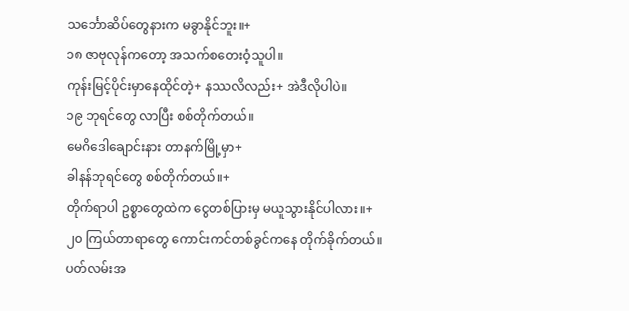သင်္ဘောဆိပ်တွေနားက မခွာနိုင်ဘူး။+
၁၈ ဇာဗုလုန်ကတော့ အသက်စတေးဝံ့သူပါ။
ကုန်းမြင့်ပိုင်းမှာနေထိုင်တဲ့+ နဿလိလည်း+ အဲဒီလိုပါပဲ။
၁၉ ဘုရင်တွေ လာပြီး စစ်တိုက်တယ်။
မေဂိဒေါချောင်းနား တာနက်မြို့မှာ+
ခါနန်ဘုရင်တွေ စစ်တိုက်တယ်။+
တိုက်ရာပါ ဥစ္စာတွေထဲက ငွေတစ်ပြားမှ မယူသွားနိုင်ပါလား။+
၂၀ ကြယ်တာရာတွေ ကောင်းကင်တစ်ခွင်ကနေ တိုက်ခိုက်တယ်။
ပတ်လမ်းအ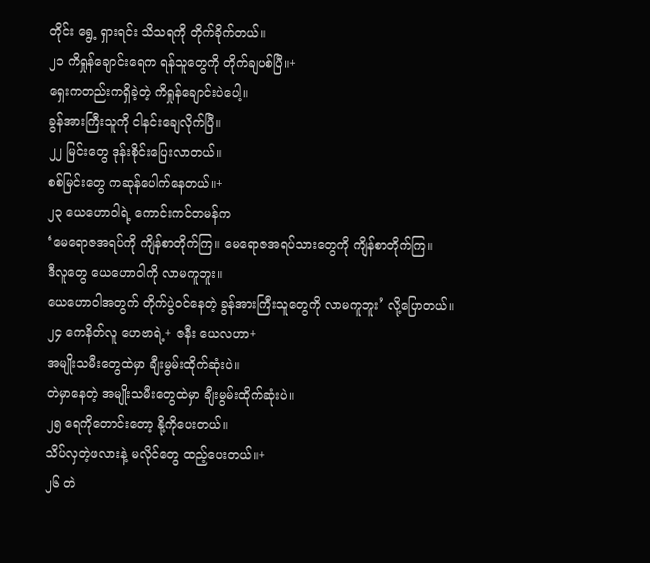တိုင်း ရွေ့ ရှားရင်း သိသရကို တိုက်ခိုက်တယ်။
၂၁ ကိရှုန်ချောင်းရေက ရန်သူတွေကို တိုက်ချပစ်ပြီ။+
ရှေးကတည်းကရှိခဲ့တဲ့ ကိရှုန်ချောင်းပဲပေါ့။
ခွန်အားကြီးသူကို ငါနင်းချေလိုက်ပြီ။
၂၂ မြင်းတွေ ဒုန်းစိုင်းပြေးလာတယ်။
စစ်မြင်းတွေ ကဆုန်ပေါက်နေတယ်။+
၂၃ ယေဟောဝါရဲ့ ကောင်းကင်တမန်က
‘မေရောဇအရပ်ကို ကျိန်စာတိုက်ကြ။ မေရောဇအရပ်သားတွေကို ကျိန်စာတိုက်ကြ။
ဒီလူတွေ ယေဟောဝါကို လာမကူဘူး။
ယေဟောဝါအတွက် တိုက်ပွဲဝင်နေတဲ့ ခွန်အားကြီးသူတွေကို လာမကူဘူး’ လို့ပြောတယ်။
၂၄ ကေနိတ်လူ ဟေဗာရဲ့+ ဇနီး ယေလဟာ+
အမျိုးသမီးတွေထဲမှာ ချီးမွမ်းထိုက်ဆုံးပဲ။
တဲမှာနေတဲ့ အမျိုးသမီးတွေထဲမှာ ချီးမွမ်းထိုက်ဆုံးပဲ။
၂၅ ရေကိုတောင်းတော့ နို့ကိုပေးတယ်။
သိပ်လှတဲ့ဖလားနဲ့ မလိုင်တွေ ထည့်ပေးတယ်။+
၂၆ တဲ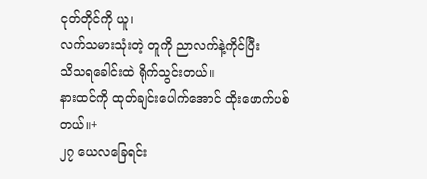ငုတ်တိုင်ကို ယူ၊
လက်သမားသုံးတဲ့ တူကို ညာလက်နဲ့ကိုင်ပြီး
သိသရခေါင်းထဲ ရိုက်သွင်းတယ်။
နားထင်ကို ထုတ်ချင်းပေါက်အောင် ထိုးဖောက်ပစ်တယ်။+
၂၇ ယေလခြေရင်း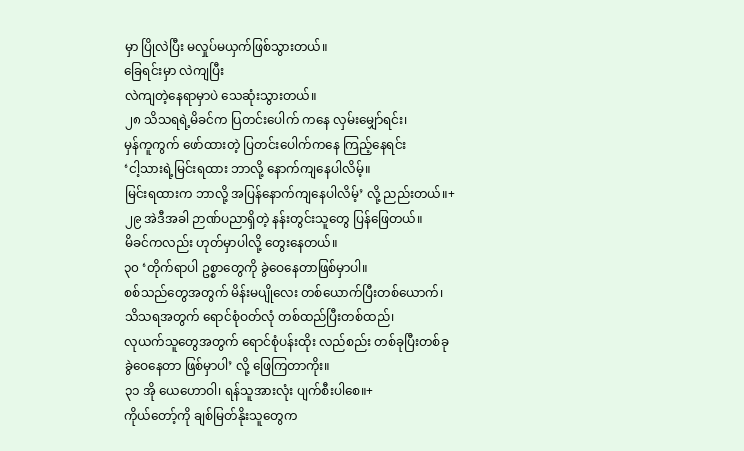မှာ ပြိုလဲပြီး မလှုပ်မယှက်ဖြစ်သွားတယ်။
ခြေရင်းမှာ လဲကျပြီး
လဲကျတဲ့နေရာမှာပဲ သေဆုံးသွားတယ်။
၂၈ သိသရရဲ့မိခင်က ပြတင်းပေါက် ကနေ လှမ်းမျှော်ရင်း၊
မှန်ကူကွက် ဖော်ထားတဲ့ ပြတင်းပေါက်ကနေ ကြည့်နေရင်း
‘ငါ့သားရဲ့မြင်းရထား ဘာလို့ နောက်ကျနေပါလိမ့်။
မြင်းရထားက ဘာလို့ အပြန်နောက်ကျနေပါလိမ့်’ လို့ ညည်းတယ်။+
၂၉ အဲဒီအခါ ဉာဏ်ပညာရှိတဲ့ နန်းတွင်းသူတွေ ပြန်ဖြေတယ်။
မိခင်ကလည်း ဟုတ်မှာပါလို့ တွေးနေတယ်။
၃၀ ‘တိုက်ရာပါ ဥစ္စာတွေကို ခွဲဝေနေတာဖြစ်မှာပါ။
စစ်သည်တွေအတွက် မိန်းမပျိုလေး တစ်ယောက်ပြီးတစ်ယောက်၊
သိသရအတွက် ရောင်စုံဝတ်လုံ တစ်ထည်ပြီးတစ်ထည်၊
လုယက်သူတွေအတွက် ရောင်စုံပန်းထိုး လည်စည်း တစ်ခုပြီးတစ်ခု
ခွဲဝေနေတာ ဖြစ်မှာပါ’ လို့ ဖြေကြတာကိုး။
၃၁ အို ယေဟောဝါ၊ ရန်သူအားလုံး ပျက်စီးပါစေ။+
ကိုယ်တော့်ကို ချစ်မြတ်နိုးသူတွေက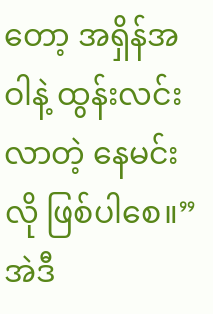တော့ အရှိန်အဝါနဲ့ ထွန်းလင်းလာတဲ့ နေမင်းလို ဖြစ်ပါစေ။”
အဲဒီ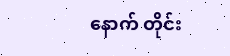နောက် တိုင်း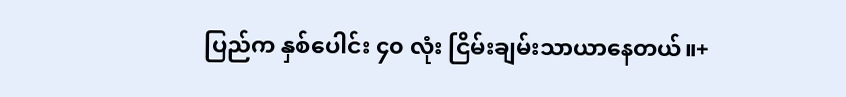ပြည်က နှစ်ပေါင်း ၄၀ လုံး ငြိမ်းချမ်းသာယာနေတယ်။+